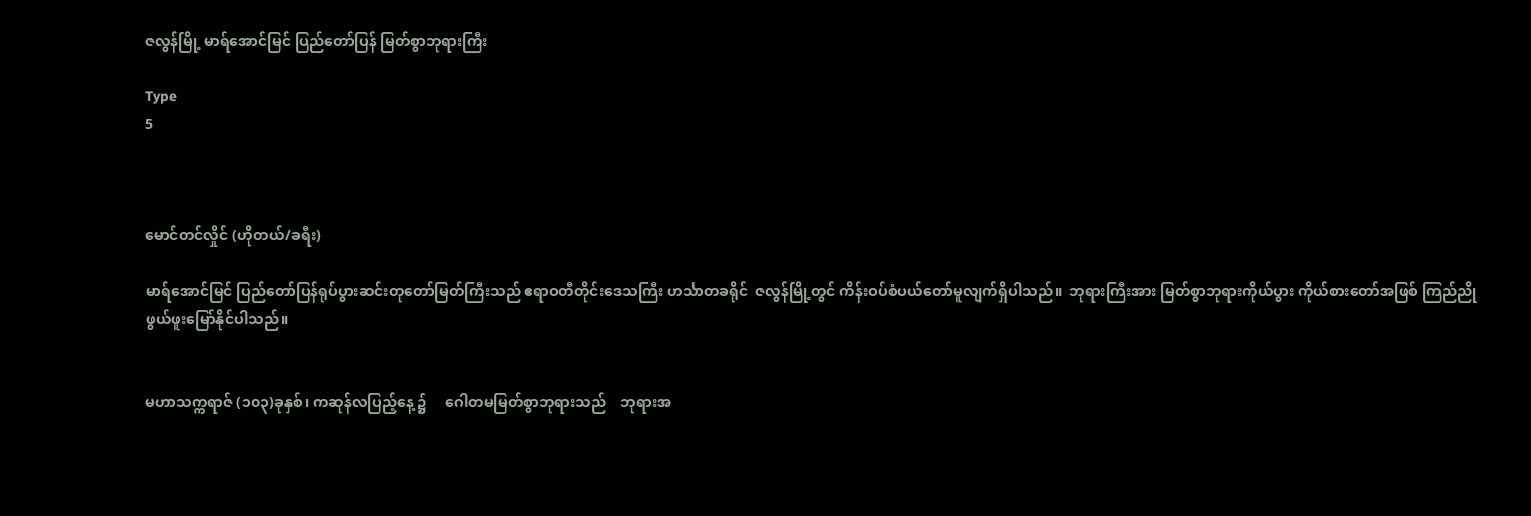ဇလွန်မြို့ မာရ်အောင်မြင် ပြည်တော်ပြန် မြတ်စွာဘုရားကြီး

Type
5



မောင်တင်လှိုင် (ဟိုတယ်/ခရီး)

မာရ်အောင်မြင် ပြည်တော်ပြန်ရုပ်ပွားဆင်းတုတော်မြတ်ကြီးသည် ဧရာဝတီတိုင်းဒေသကြီး ဟင်္သာတခရိုင်  ဇလွန်မြို့တွင် ကိန်းဝပ်စံပယ်တော်မူလျက်ရှိပါသည်။  ဘုရားကြီးအား မြတ်စွာဘုရားကိုယ်ပွား ကိုယ်စားတော်အဖြစ် ကြည်ညိုဖွယ်ဖူးမြော်နိုင်ပါသည်။


မဟာသက္ကရာဇ် (၁၀၃)ခုနှစ်၊ ကဆုန်လပြည့်နေ့ ၌     ဂေါတမမြတ်စွာဘုရားသည်    ဘုရားအ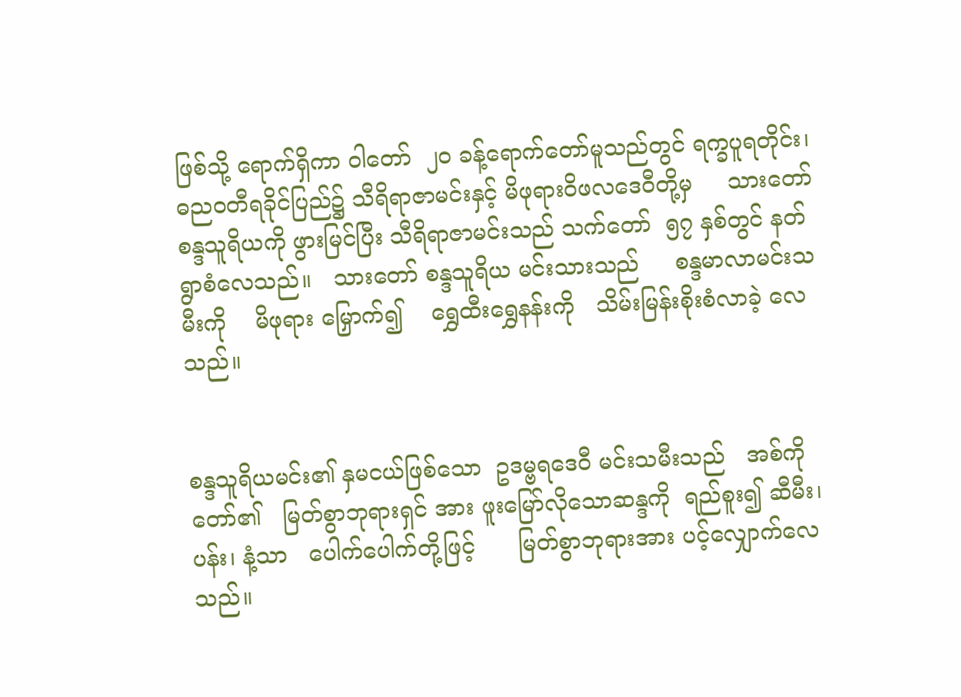ဖြစ်သို့ ရောက်ရှိကာ ဝါတော်  ၂၀ ခန့်ရောက်တော်မူသည်တွင် ရက္ခပူရတိုင်း၊ ဓညဝတီရခိုင်ပြည်၌ သီရိရာဇာမင်းနှင့် မိဖုရားဝိဖလဒေဝီတို့မှ     သားတော်စန္ဒသူရိယကို ဖွားမြင်ပြီး သီရိရာဇာမင်းသည် သက်တော်  ၅၇ နှစ်တွင် နတ်ရွာစံလေသည်။   သားတော် စန္ဒသူရိယ မင်းသားသည်     စန္ဒမာလာမင်းသမီးကို    မိဖုရား မြှောက်၍    ရွှေထီးရွှေနန်းကို   သိမ်းမြန်းစိုးစံလာခဲ့ လေသည်။


စန္ဒသူရိယမင်း၏ နှမငယ်ဖြစ်သော  ဥဒမ္ဗရဒေဝီ မင်းသမီးသည်   အစ်ကိုတော်၏   မြတ်စွာဘုရားရှင် အား ဖူးမြော်လိုသောဆန္ဒကို  ရည်စူး၍ ဆီမီး၊ ပန်း၊ နံ့သာ   ပေါက်ပေါက်တို့ဖြင့်      မြတ်စွာဘုရားအား ပင့်လျှောက်လေသည်။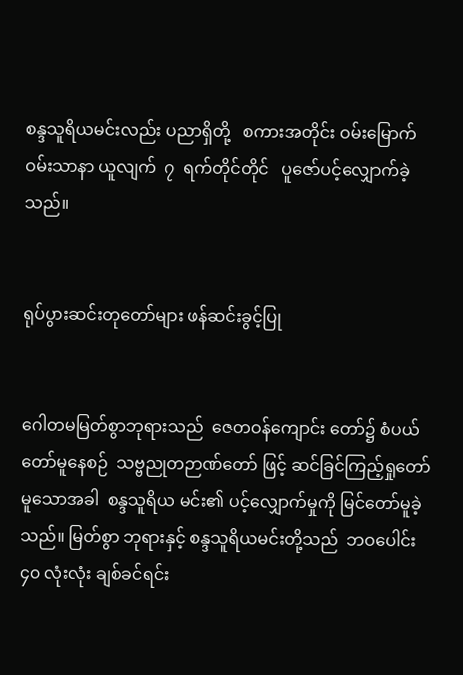စန္ဒသူရိယမင်းလည်း ပညာရှိတို့   စကားအတိုင်း ဝမ်းမြောက်ဝမ်းသာနာ ယူလျက်  ၇  ရက်တိုင်တိုင်   ပူဇော်ပင့်လျှောက်ခဲ့ သည်။


ရုပ်ပွားဆင်းတုတော်များ ဖန်ဆင်းခွင့်ပြု


ဂေါတမမြတ်စွာဘုရားသည်  ဇေတဝန်ကျောင်း တော်၌ စံပယ်တော်မူနေစဉ်  သဗ္ဗညုတဉာဏ်တော် ဖြင့် ဆင်ခြင်ကြည့်ရှုတော်မူသောအခါ  စန္ဒသူရိယ မင်း၏ ပင့်လျှောက်မှုကို မြင်တော်မူခဲ့သည်။ မြတ်စွာ ဘုရားနှင့် စန္ဒသူရိယမင်းတို့သည်  ဘဝပေါင်း  ၄၀ လုံးလုံး ချစ်ခင်ရင်း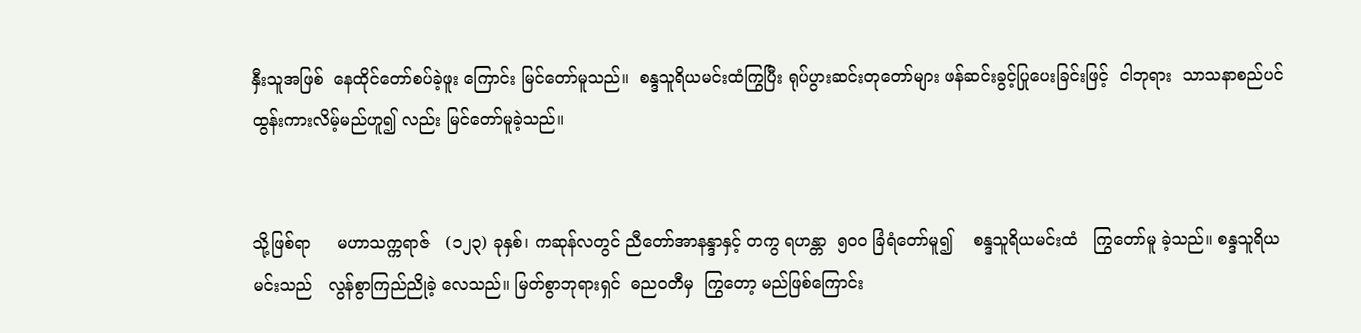နှီးသူအဖြစ်  နေထိုင်တော်စပ်ခဲ့ဖူး ကြောင်း မြင်တော်မူသည်။  စန္ဒသူရိယမင်းထံကြွပြီး ရုပ်ပွားဆင်းတုတော်များ ဖန်ဆင်းခွင့်ပြုပေးခြင်းဖြင့်  ငါဘုရား  သာသနာစည်ပင်ထွန်းကားလိမ့်မည်ဟူ၍ လည်း မြင်တော်မူခဲ့သည်။


သို့ဖြစ်ရာ     မဟာသက္ကရာဇ်   (၁၂၃) ခုနှစ်၊ ကဆုန်လတွင် ညီတော်အာနန္ဒာနှင့် တကွ ရဟန္တာ  ၅၀ဝ ခြံရံတော်မူ၍    စန္ဒသူရိယမင်းထံ   ကြွတော်မူ ခဲ့သည်။ စန္ဒသူရိယမင်းသည်   လွန်စွာကြည်ညိုခဲ့ လေသည်။ မြတ်စွာဘုရားရှင်  ဓညဝတီမှ  ကြွတော့ မည်ဖြစ်ကြောင်း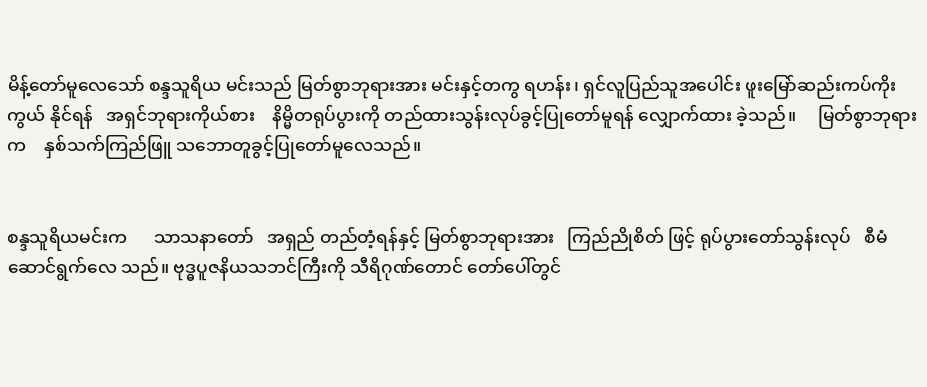မိန့်တော်မူလေသော် စန္ဒသူရိယ မင်းသည် မြတ်စွာဘုရားအား မင်းနှင့်တကွ ရဟန်း၊ ရှင်လူပြည်သူအပေါင်း ဖူးမြော်ဆည်းကပ်ကိုးကွယ် နိုင်ရန်   အရှင်ဘုရားကိုယ်စား    နိမ္မိတရုပ်ပွားကို တည်ထားသွန်းလုပ်ခွင့်ပြုတော်မူရန် လျှောက်ထား ခဲ့သည်။     မြတ်စွာဘုရားက    နှစ်သက်ကြည်ဖြူ သဘောတူခွင့်ပြုတော်မူလေသည်။


စန္ဒသူရိယမင်းက      သာသနာတော်   အရှည် တည်တံ့ရန်နှင့် မြတ်စွာဘုရားအား   ကြည်ညိုစိတ် ဖြင့် ရုပ်ပွားတော်သွန်းလုပ်   စီမံဆောင်ရွက်လေ သည်။ ဗုဒ္ဓပူဇနိယသဘင်ကြီးကို သီရိဂုဏ်တောင် တော်ပေါ်တွင်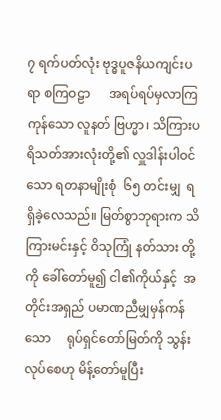၇ ရက်ပတ်လုံး ဗုဒ္ဓပူဇနိယကျင်းပရာ စကြဝဠာ      အရပ်ရပ်မှလာကြကုန်သော လူနတ် ဗြဟ္မာ၊ သိကြားပရိသတ်အားလုံးတို့၏ လှူဒါန်းပါဝင် သော ရတနာမျိုးစုံ  ၆၅ တင်းမျှ  ရရှိခဲ့လေသည်။ မြတ်စွာဘုရားက သိကြားမင်းနှင့် ဝိသုကြုံ နတ်သား တို့ကို ခေါ်တော်မူ၍ ငါ၏ကိုယ်နှင့်  အတိုင်းအရှည် ပမာဏညီမျှမှန်ကန်သော     ရုပ်ရှင်တော်မြတ်ကို သွန်းလုပ်စေဟု မိန့်တော်မူပြီး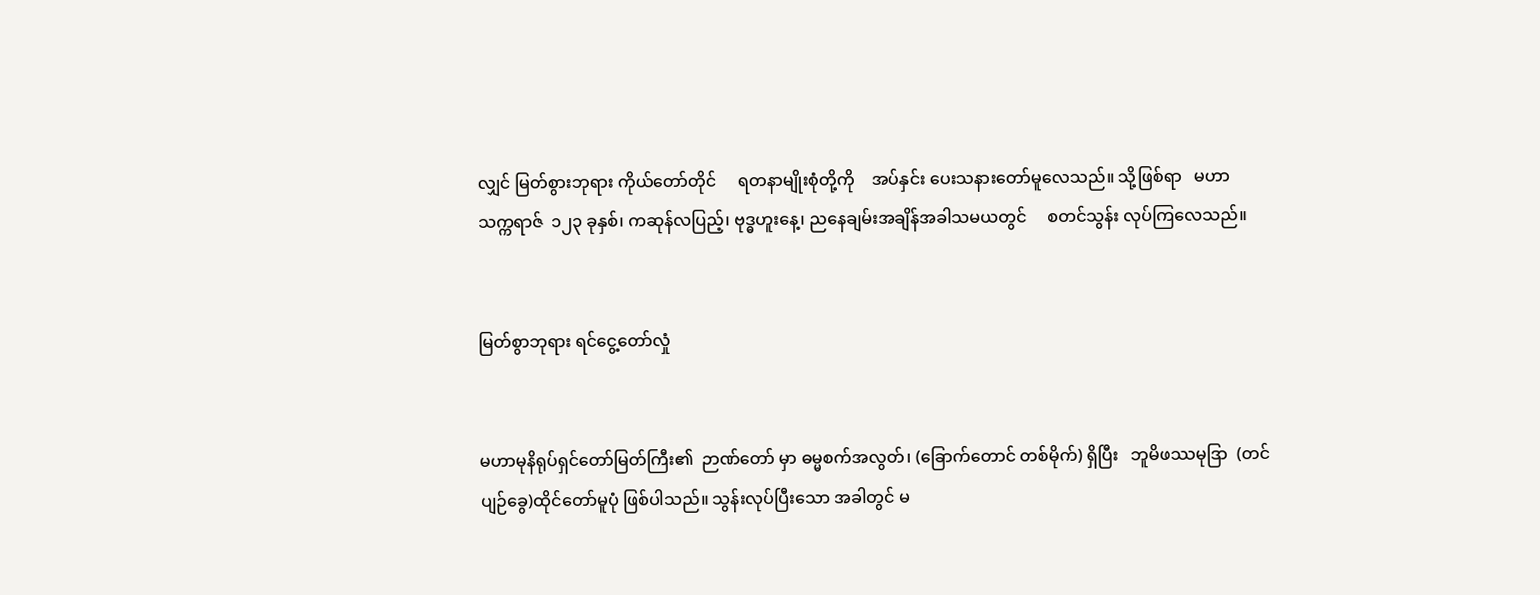လျှင် မြတ်စွားဘုရား ကိုယ်တော်တိုင်     ရတနာမျိုးစုံတို့ကို    အပ်နှင်း ပေးသနားတော်မူလေသည်။ သို့ဖြစ်ရာ   မဟာ သက္ကရာဇ်  ၁၂၃ ခုနှစ်၊ ကဆုန်လပြည့်၊ ဗုဒ္ဓဟူးနေ့၊ ညနေချမ်းအချိန်အခါသမယတွင်     စတင်သွန်း လုပ်ကြလေသည်။


မြတ်စွာဘုရား ရင်ငွေ့တော်လှုံ


မဟာမုနိရုပ်ရှင်တော်မြတ်ကြီး၏  ဉာဏ်တော် မှာ ဓမ္မစက်အလွတ်၊ (ခြောက်တောင် တစ်မိုက်) ရှိပြီး   ဘူမိဖဿမုဒြာ  (တင်ပျဉ်ခွေ)ထိုင်တော်မူပုံ ဖြစ်ပါသည်။ သွန်းလုပ်ပြီးသော အခါတွင် မ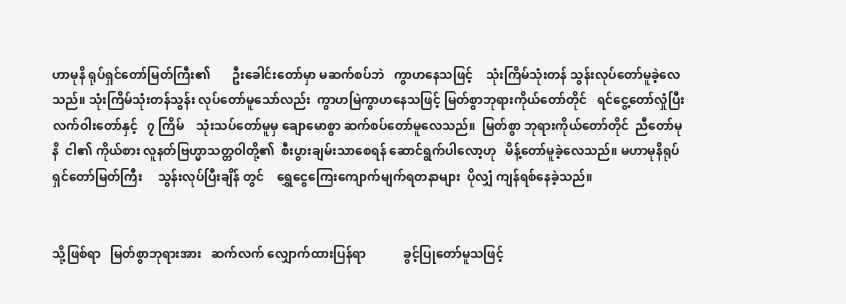ဟာမုနိ ရုပ်ရှင်တော်မြတ်ကြီး၏       ဦးခေါင်းတော်မှာ မဆက်စပ်ဘဲ   ကွာဟနေသဖြင့်    သုံးကြိမ်သုံးတန် သွန်းလုပ်တော်မူခဲ့လေသည်။ သုံးကြိမ်သုံးတန်သွန်း လုပ်တော်မူသော်လည်း  ကွာဟမြဲကွာဟနေသဖြင့် မြတ်စွာဘုရားကိုယ်တော်တိုင်   ရင်ငွေ့တော်လှုံပြီး လက်ဝါးတော်နှင့်   ၇ ကြိမ်    သုံးသပ်တော်မူမှ ချောမောစွာ ဆက်စပ်တော်မူလေသည်။  မြတ်စွာ ဘုရားကိုယ်တော်တိုင်  ညီတော်မုနိ  ငါ၏ ကိုယ်စား လူနတ်ဗြဟ္မာသတ္တဝါတို့၏  စီးပွားချမ်းသာစေရန် ဆောင်ရွက်ပါလော့ဟု   မိန့်တော်မူခဲ့လေသည်။ မဟာမုနိရုပ်ရှင်တော်မြတ်ကြီး     သွန်းလုပ်ပြီးချိန် တွင်    ရွှေငွေကြေးကျောက်မျက်ရတနာများ  ပိုလျှံ ကျန်ရစ်နေခဲ့သည်။


သို့ဖြစ်ရာ   မြတ်စွာဘုရားအား   ဆက်လက် လျှောက်ထားပြန်ရာ            ခွင့်ပြုတော်မူသဖြင့်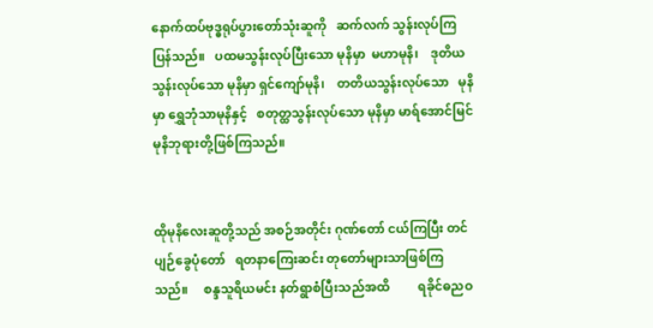နောက်ထပ်ဗုဒ္ဓရုပ်ပွားတော်သုံးဆူကို   ဆက်လက် သွန်းလုပ်ကြပြန်သည်။   ပထမသွန်းလုပ်ပြီးသော မုနိမှာ  မဟာမုနိ၊    ဒုတိယသွန်းလုပ်သော မုနိမှာ ရှင်ကျော်မုနိ၊    တတိယသွန်းလုပ်သော   မုနိမှာ ရွှေဘုံသာမုနိနှင့်   စတုတ္ထသွန်းလုပ်သော မုနိမှာ မာရ်အောင်မြင် မုနိဘုရားတို့ဖြစ်ကြသည်။


ထိုမုနိလေးဆူတို့သည် အစဉ်အတိုင်း ဂုဏ်တော် ငယ်ကြပြီး တင်ပျဉ်ခွေပုံတော်   ရတနာကြေးဆင်း တုတော်များသာဖြစ်ကြသည်။     စန္ဒသူရိယမင်း နတ်ရွာစံပြီးသည်အထိ         ရခိုင်ဓညဝ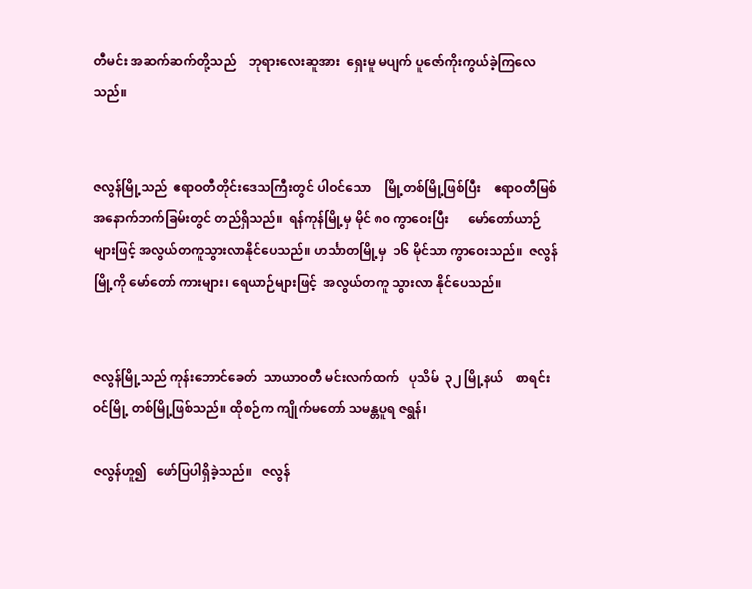တီမင်း အဆက်ဆက်တို့သည်    ဘုရားလေးဆူအား  ရှေးမူ မပျက် ပူဇော်ကိုးကွယ်ခဲ့ကြလေသည်။


ဇလွန်မြို့သည်  ဧရာဝတီတိုင်းဒေသကြီးတွင် ပါဝင်သော    မြို့တစ်မြို့ဖြစ်ပြီး    ဧရာဝတီမြစ် အနောက်ဘက်ခြမ်းတွင် တည်ရှိသည်။  ရန်ကုန်မြို့မှ မိုင် ၈၀ ကွာဝေးပြီး      မော်တော်ယာဉ်များဖြင့် အလွယ်တကူသွားလာနိုင်ပေသည်။ ဟင်္သာတမြို့မှ  ၁၆ မိုင်သာ ကွာဝေးသည်။  ဇလွန်မြို့ကို မော်တော် ကားများ၊ ရေယာဉ်များဖြင့်  အလွယ်တကူ သွားလာ နိုင်ပေသည်။


ဇလွန်မြို့သည် ကုန်းဘောင်ခေတ်  သာယာဝတီ မင်းလက်ထက်   ပုသိမ်  ၃၂ မြို့နယ်    စာရင်းဝင်မြို့ တစ်မြို့ဖြစ်သည်။ ထိုစဉ်က ကျိုက်မတော် သမန္တပူရ ဇရွန်၊

ဇလွန်ဟူ၍   ဖော်ပြပါရှိခဲ့သည်။   ဇလွန်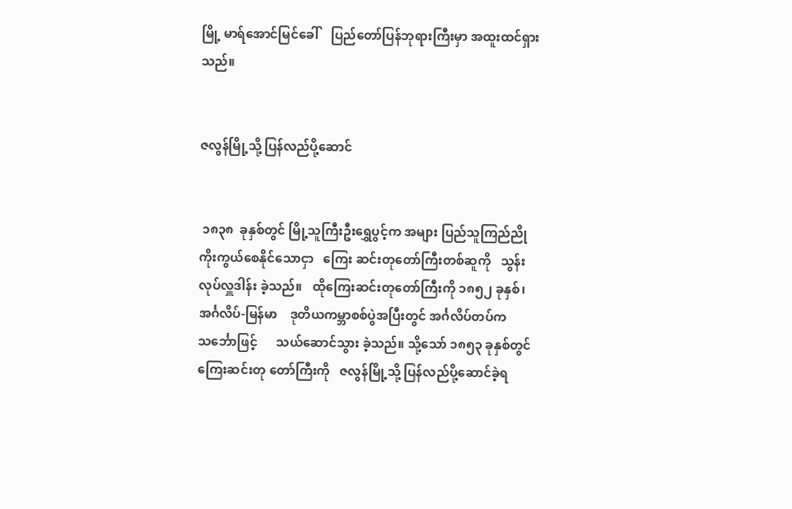မြို့ မာရ်အောင်မြင်ခေါ်    ပြည်တော်ပြန်ဘုရားကြီးမှာ အထူးထင်ရှားသည်။


ဇလွန်မြို့သို့ ပြန်လည်ပို့ဆောင်


 ၁၈၃၈  ခုနှစ်တွင် မြို့သူကြီးဦးရွှေပွင့်က အများ ပြည်သူကြည်ညိုကိုးကွယ်စေနိုင်သောငှာ   ကြေး ဆင်းတုတော်ကြီးတစ်ဆူကို   သွန်းလုပ်လှူဒါန်း ခဲ့သည်။   ထိုကြေးဆင်းတုတော်ကြီးကို ၁၈၅၂ ခုနှစ်၊ အင်္ဂလိပ်-မြန်မာ    ဒုတိယကမ္ဘာစစ်ပွဲအပြီးတွင် အင်္ဂလိပ်တပ်က     သင်္ဘောဖြင့်      သယ်ဆောင်သွား ခဲ့သည်။ သို့သော် ၁၈၅၃ ခုနှစ်တွင် ကြေးဆင်းတု တော်ကြီးကို   ဇလွန်မြို့သို့ ပြန်လည်ပို့ဆောင်ခဲ့ရ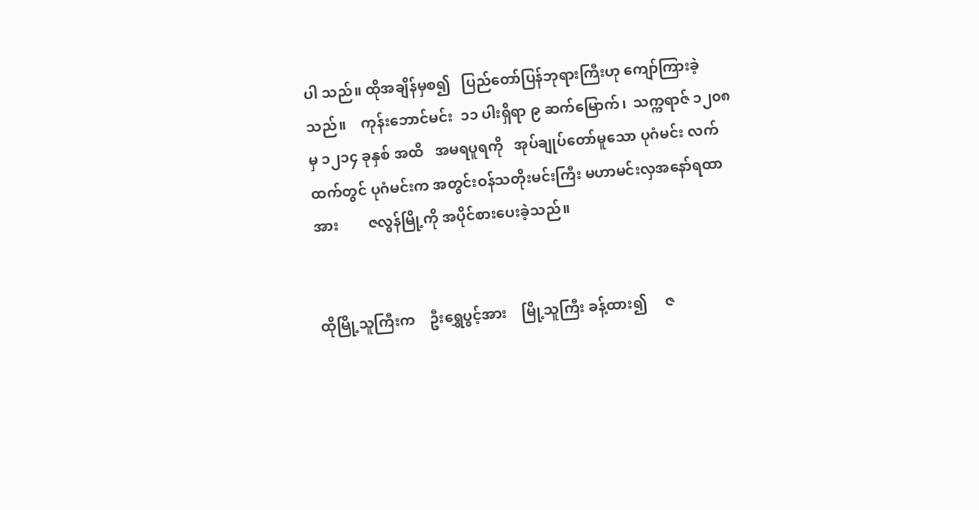ပါ သည်။ ထိုအချိန်မှစ၍   ပြည်တော်ပြန်ဘုရားကြီးဟု ကျော်ကြားခဲ့သည်။    ကုန်းဘောင်မင်း  ၁၁ ပါးရှိရာ ၉ ဆက်မြောက်၊  သက္ကရာဇ် ၁၂၀၈ မှ ၁၂၁၄ ခုနှစ် အထိ   အမရပူရကို   အုပ်ချုပ်တော်မူသော ပုဂံမင်း လက်ထက်တွင် ပုဂံမင်းက အတွင်းဝန်သတိုးမင်းကြီး မဟာမင်းလှအနော်ရထာအား        ဇလွန်မြို့ကို အပိုင်စားပေးခဲ့သည်။


ထိုမြို့သူကြီးက    ဦးရွှေပွင့်အား    မြို့သူကြီး ခန့်ထား၍     ဇ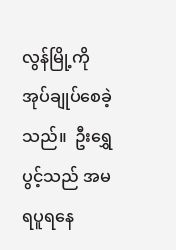လွန်မြို့ကို       အုပ်ချုပ်စေခဲ့သည်။  ဦးရွှေပွင့်သည် အမရပူရနေ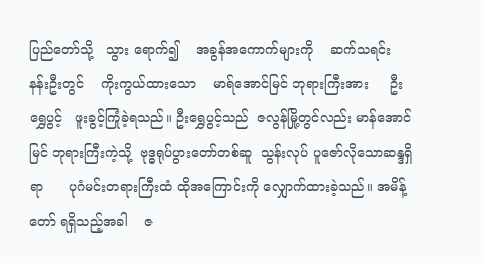ပြည်တော်သို့   သွား ရောက်၍    အခွန်အကောက်များကို    ဆက်သရင်း နန်းဦးတွင်    ကိုးကွယ်ထားသော    မာရ်အောင်မြင် ဘုရားကြီးအား     ဦးရွှေပွင့်   ဖူးခွင့်ကြုံခဲ့ရသည်။ ဦးရွှေပွင့်သည်  ဇလွန်မြို့တွင်လည်း မာန်အောင်မြင် ဘုရားကြီးကဲ့သို့  ဗုဒ္ဓရုပ်ပွားတော်တစ်ဆူ  သွန်းလုပ် ပူဇော်လိုသောဆန္ဒရှိရာ      ပုဂံမင်းတရားကြီးထံ ထိုအကြောင်းကို လျှောက်ထားခဲ့သည်။ အမိန့်တော် ရရှိသည့်အခါ    ဇ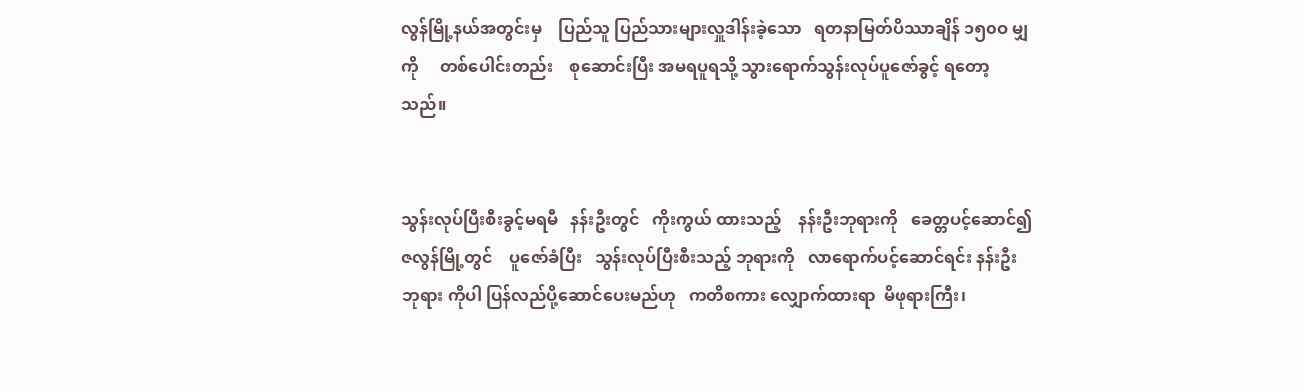လွန်မြို့နယ်အတွင်းမှ    ပြည်သူ ပြည်သားများလှူဒါန်းခဲ့သော   ရတနာမြတ်ပိဿာချိန် ၁၅၀ဝ မျှကို     တစ်ပေါင်းတည်း    စုဆောင်းပြီး အမရပူရသို့ သွားရောက်သွန်းလုပ်ပူဇော်ခွင့် ရတော့ သည်။


သွန်းလုပ်ပြီးစီးခွင့်မရမီ   နန်းဦးတွင်   ကိုးကွယ် ထားသည့်    နန်းဦးဘုရားကို   ခေတ္တပင့်ဆောင်၍ ဇလွန်မြို့တွင်    ပူဇော်ခံပြီး   သွန်းလုပ်ပြီးစီးသည့် ဘုရားကို   လာရောက်ပင့်ဆောင်ရင်း နန်းဦးဘုရား ကိုပါ ပြန်လည်ပို့ဆောင်ပေးမည်ဟု   ကတိစကား လျှောက်ထားရာ  မိဖုရားကြီး၊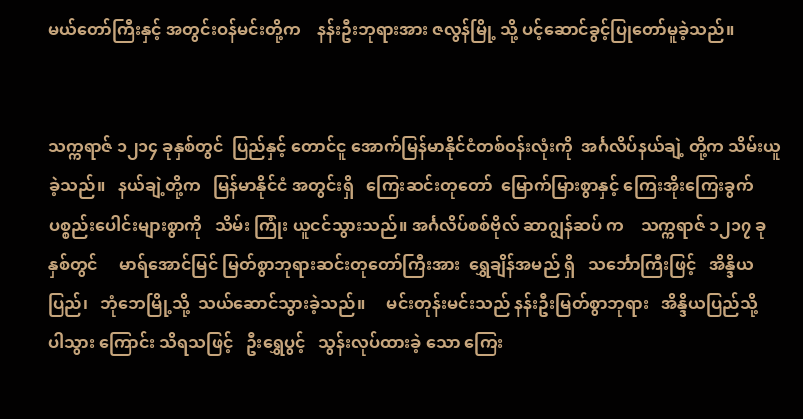မယ်တော်ကြီးနှင့် အတွင်းဝန်မင်းတို့က    နန်းဦးဘုရားအား ဇလွန်မြို့ သို့ ပင့်ဆောင်ခွင့်ပြုတော်မူခဲ့သည်။


သက္ကရာဇ် ၁၂၁၄ ခုနှစ်တွင်  ပြည်နှင့် တောင်ငူ အောက်မြန်မာနိုင်ငံတစ်ဝန်းလုံးကို  အင်္ဂလိပ်နယ်ချဲ့ တို့က သိမ်းယူခဲ့သည်။   နယ်ချဲ့တို့က   မြန်မာနိုင်ငံ အတွင်းရှိ   ကြေးဆင်းတုတော်  မြောက်မြားစွာနှင့် ကြေးအိုးကြေးခွက်ပစ္စည်းပေါင်းများစွာကို   သိမ်း ကြုံး ယူငင်သွားသည်။ အင်္ဂလိပ်စစ်ဗိုလ် ဆာဂျွန်ဆပ် က    သက္ကရာဇ် ၁၂၁၇ ခုနှစ်တွင်     မာရ်အောင်မြင် မြတ်စွာဘုရားဆင်းတုတော်ကြီးအား  ရွှေချိန်အမည် ရှိ   သင်္ဘောကြီးဖြင့်   အိန္ဒိယပြည်၊   ဘုံဘေမြို့သို့  သယ်ဆောင်သွားခဲ့သည်။     မင်းတုန်းမင်းသည် နန်းဦးမြတ်စွာဘုရား   အိန္ဒိယပြည်သို့    ပါသွား ကြောင်း သိရသဖြင့်   ဦးရွှေပွင့်   သွန်းလုပ်ထားခဲ့ သော ကြေး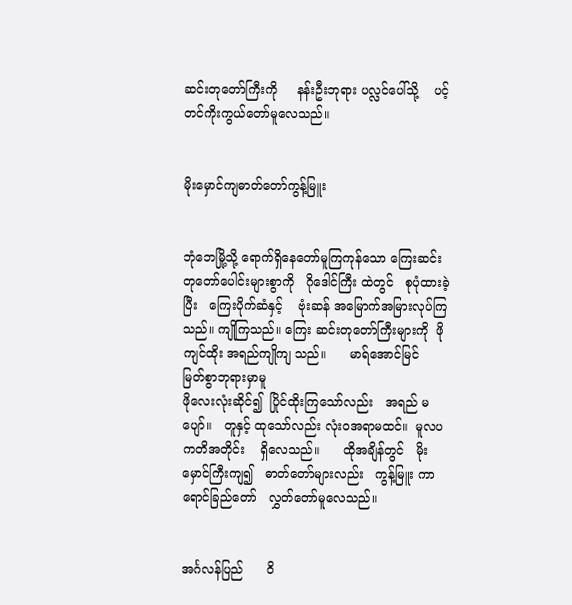ဆင်းတုတော်ကြီးကို     နန်းဦးဘုရား ပလ္လင်ပေါ်သို့    ပင့်တင်ကိုးကွယ်တော်မူလေသည်။


မိုးမှောင်ကျဓာတ်တော်ကွန့်မြူး


ဘုံဘေမြို့သို့ ရောက်ရှိနေတော်မူကြကုန်သော ကြေးဆင်းတုတော်ပေါင်းများစွာကို   ဂိုဒေါင်ကြီး ထဲတွင်   စုပုံထားခဲ့ပြီး   ကြေးပိုက်ဆံနှင့်    ဗုံးဆန် အမြောက်အမြားလုပ်ကြသည်။ ကျိုကြသည်။ ကြေး ဆင်းတုတော်ကြီးများကို  ဖိုကျင်ထိုး အရည်ကျိုကျ သည်။      မာရ်အောင်မြင်    မြတ်စွာဘုရားမှာမူ
ဖိုလေးလုံးဆိုင်၍  ပြိုင်ထိုးကြသော်လည်း   အရည် မပျော်။   တူနှင့် ထုသော်လည်း လုံးဝအရာမထင်။  မူလပကတိအတိုင်း    ရှိလေသည်။      ထိုအချိန်တွင်   မိုးမှောင်ကြီးကျ၍   ဓာတ်တော်များလည်း   ကွန့်မြူး ကာ      ရောင်ခြည်တော်   လွှတ်တော်မူလေသည်။


အင်္ဂလန်ပြည်      ဝိ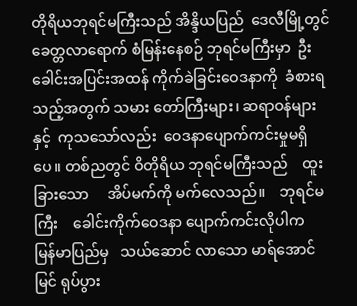တိုရိယဘုရင်မကြီးသည် အိန္ဒိယပြည်  ဒေလီမြို့တွင်   ခေတ္တလာရောက် စံမြန်းနေစဉ် ဘုရင်မကြီးမှာ  ဦးခေါင်းအပြင်းအထန် ကိုက်ခဲခြင်းဝေဒနာကို  ခံစားရသည့်အတွက် သမား တော်ကြီးများ၊ ဆရာဝန်များနှင့်  ကုသသော်လည်း  ဝေဒနာပျောက်ကင်းမှုမရှိပေ။ တစ်ညတွင် ဝိတိုရိယ ဘုရင်မကြီးသည်    ထူးခြားသော     အိပ်မက်ကို မက်လေသည်။    ဘုရင်မကြီး    ခေါင်းကိုက်ဝေဒနာ ပျောက်ကင်းလိုပါက   မြန်မာပြည်မှ   သယ်ဆောင် လာသော မာရ်အောင်မြင် ရုပ်ပွား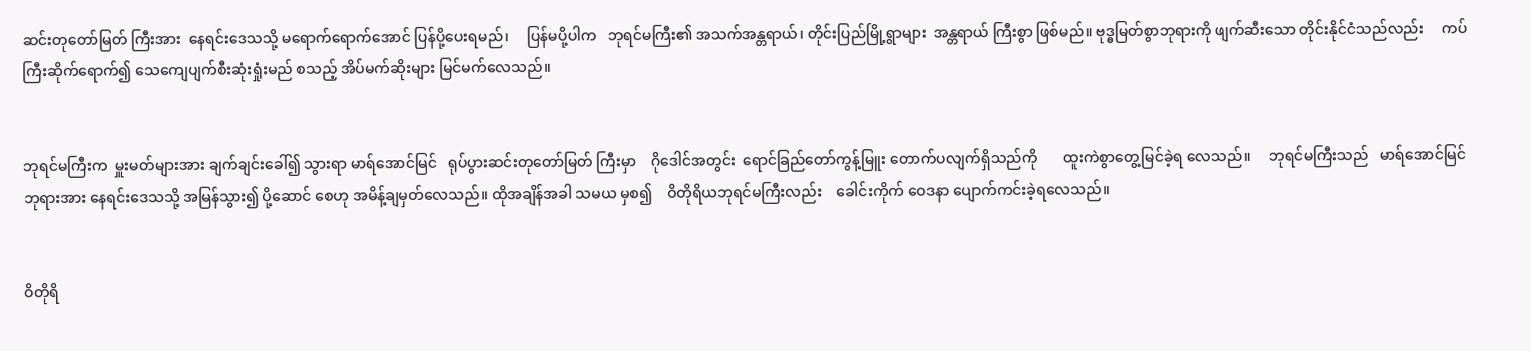ဆင်းတုတော်မြတ် ကြီးအား  နေရင်းဒေသသို့ မရောက်ရောက်အောင် ပြန်ပို့ပေးရမည်၊     ပြန်မပို့ပါက   ဘုရင်မကြီး၏ အသက်အန္တရာယ်၊ တိုင်းပြည်မြို့ရွာများ  အန္တရာယ် ကြီးစွာ ဖြစ်မည်။ ဗုဒ္ဓမြတ်စွာဘုရားကို ဖျက်ဆီးသော တိုင်းနိုင်ငံသည်လည်း     ကပ်ကြီးဆိုက်ရောက်၍ သေကျေပျက်စီးဆုံးရှုံးမည် စသည့် အိပ်မက်ဆိုးများ မြင်မက်လေသည်။


ဘုရင်မကြီးက  မှူးမတ်များအား ချက်ချင်းခေါ်၍ သွားရာ မာရ်အောင်မြင်   ရုပ်ပွားဆင်းတုတော်မြတ် ကြီးမှာ    ဂိုဒေါင်အတွင်း  ရောင်ခြည်တော်ကွန့်မြူး တောက်ပလျက်ရှိသည်ကို       ထူးကဲစွာတွေ့မြင်ခဲ့ရ လေသည်။     ဘုရင်မကြီးသည်   မာရ်အောင်မြင် ဘုရားအား နေရင်းဒေသသို့ အမြန်သွား၍ ပို့ဆောင် စေဟု အမိန့်ချမှတ်လေသည်။ ထိုအချိန်အခါ သမယ မှစ၍    ဝိတိုရိယဘုရင်မကြီးလည်း    ခေါင်းကိုက် ဝေဒနာ ပျောက်ကင်းခဲ့ရလေသည်။


ဝိတိုရိ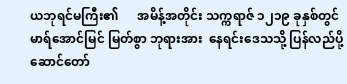ယဘုရင်မကြီး၏      အမိန့်အတိုင်း သက္ကရာဇ် ၁၂၁၉ ခုနှစ်တွင် မာရ်အောင်မြင် မြတ်စွာ ဘုရားအား  နေရင်းဒေသသို့ ပြန်လည်ပို့ဆောင်တော်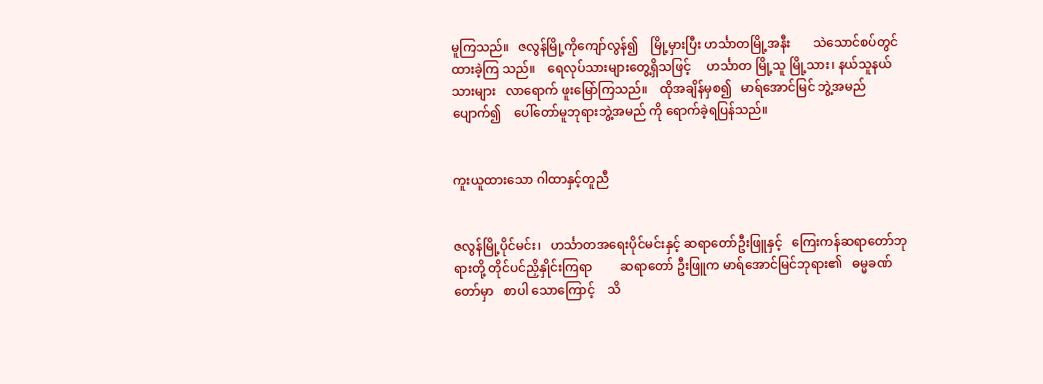မူကြသည်။   ဇလွန်မြို့ကိုကျော်လွန်၍    မြို့မှားပြီး ဟင်္သာတမြို့အနီး       သဲသောင်စပ်တွင်   ထားခဲ့ကြ သည်။    ရေလုပ်သားများတွေ့ရှိသဖြင့်     ဟင်္သာတ မြို့သူ မြို့သား၊ နယ်သူနယ်သားများ   လာရောက် ဖူးမြော်ကြသည်။    ထိုအချိန်မှစ၍   မာရ်အောင်မြင် ဘွဲ့အမည်ပျောက်၍    ပေါ်တော်မူဘုရားဘွဲ့အမည် ကို ရောက်ခဲ့ရပြန်သည်။


ကူးယူထားသော ဂါထာနှင့်တူညီ


ဇလွန်မြို့ပိုင်မင်း၊   ဟင်္သာတအရေးပိုင်မင်းနှင့် ဆရာတော်ဦးဖြူနှင့်   ကြေးကန်ဆရာတော်ဘုရားတို့ တိုင်ပင်ညှိနှိုင်းကြရာ         ဆရာတော် ဦးဖြူက မာရ်အောင်မြင်ဘုရား၏   ဓမ္မခဏ်တော်မှာ   စာပါ သောကြောင့်    သိ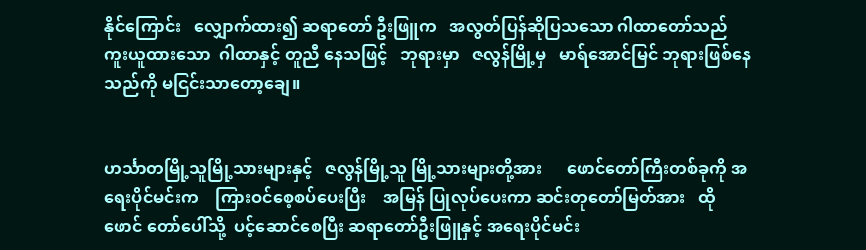နိုင်ကြောင်း   လျှောက်ထား၍ ဆရာတော် ဦးဖြူက   အလွတ်ပြန်ဆိုပြသသော ဂါထာတော်သည် ကူးယူထားသော  ဂါထာနှင့် တူညီ နေသဖြင့်   ဘုရားမှာ   ဇလွန်မြို့မှ   မာရ်အောင်မြင် ဘုရားဖြစ်နေသည်ကို မငြင်းသာတော့ချေ။


ဟင်္သာတမြို့သူမြို့သားများနှင့်   ဇလွန်မြို့သူ မြို့သားများတို့အား      ဖောင်တော်ကြီးတစ်ခုကို အရေးပိုင်မင်းက    ကြားဝင်စေ့စပ်ပေးပြီး    အမြန် ပြုလုပ်ပေးကာ ဆင်းတုတော်မြတ်အား   ထိုဖောင် တော်ပေါ်သို့  ပင့်ဆောင်စေပြီး ဆရာတော်ဦးဖြူနှင့် အရေးပိုင်မင်း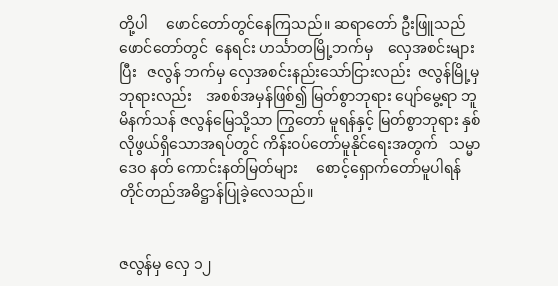တို့ပါ     ဖောင်တော်တွင်နေကြသည်။ ဆရာတော် ဦးဖြူသည် ဖောင်တော်တွင်  နေရင်း ဟင်္သာတမြို့ဘက်မှ    လှေအစင်းများပြီး   ဇလွန် ဘက်မှ လှေအစင်းနည်းသော်ငြားလည်း  ဇလွန်မြို့မှ ဘုရားလည်း    အစစ်အမှန်ဖြစ်၍ မြတ်စွာဘုရား ပျော်မွေ့ရာ ဘူမိနက်သန် ဇလွန်မြေသို့သာ ကြွတော် မူရန်နှင့် မြတ်စွာဘုရား နှစ်လိုဖွယ်ရှိသောအရပ်တွင် ကိန်းဝပ်တော်မူနိုင်ရေးအတွက်   သမ္မာဒေဝ နတ် ကောင်းနတ်မြတ်များ     စောင့်ရှောက်တော်မူပါရန် တိုင်တည်အဓိဋ္ဌာန်ပြုခဲ့လေသည်။


ဇလွန်မှ လှေ ၁၂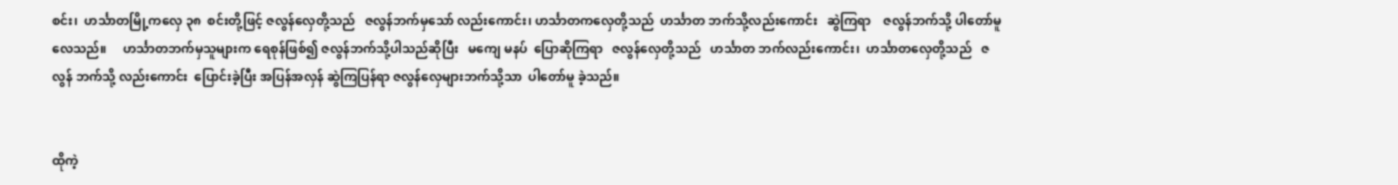စင်း၊  ဟင်္သာတမြို့ကလှေ ၃၈  စင်းတို့ဖြင့် ဇလွန်လှေတို့သည်   ဇလွန်ဘက်မှသော် လည်းကောင်း၊ ဟင်္သာတကလှေတို့သည်  ဟင်္သာတ ဘက်သို့လည်းကောင်း   ဆွဲကြရာ    ဇလွန်ဘက်သို့ ပါတော်မူလေသည်။     ဟင်္သာတဘက်မှသူများက ရေစုန်ဖြစ်၍ ဇလွန်ဘက်သို့ပါသည်ဆိုပြီး   မကျေ မနပ်  ပြောဆိုကြရာ   ဇလွန်လှေတို့သည်   ဟင်္သာတ ဘက်လည်းကောင်း၊  ဟင်္သာတလှေတို့သည်   ဇလွန် ဘက်သို့ လည်းကောင်း  ပြောင်းခဲ့ပြီး အပြန်အလှန် ဆွဲကြပြန်ရာ ဇလွန်လှေများဘက်သို့သာ  ပါတော်မူ ခဲ့သည်။


ထိုကဲ့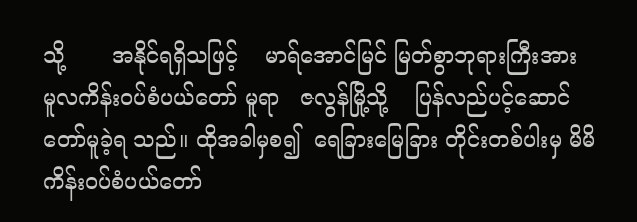သို့       အနိုင်ရရှိသဖြင့်    မာရ်အောင်မြင် မြတ်စွာဘုရားကြီးအား    မူလကိန်းဝပ်စံပယ်တော် မူရာ   ဇလွန်မြို့သို့    ပြန်လည်ပင့်ဆောင်တော်မူခဲ့ရ သည်။ ထိုအခါမှစ၍  ရေခြားမြေခြား တိုင်းတစ်ပါးမှ မိမိကိန်းဝပ်စံပယ်တော်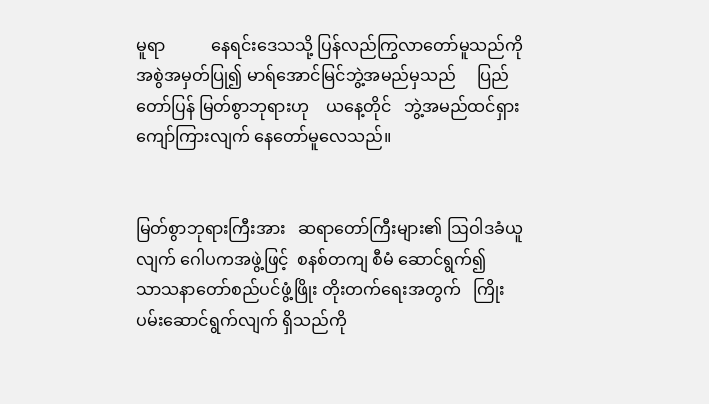မူရာ           နေရင်းဒေသသို့ ပြန်လည်ကြွလာတော်မူသည်ကို     အစွဲအမှတ်ပြု၍ မာရ်အောင်မြင်ဘွဲ့အမည်မှသည်     ပြည်တော်ပြန် မြတ်စွာဘုရားဟု    ယနေ့တိုင်   ဘွဲ့အမည်ထင်ရှား ကျော်ကြားလျက် နေတော်မူလေသည်။


မြတ်စွာဘုရားကြီးအား   ဆရာတော်ကြီးများ၏ ဩဝါဒခံယူလျက် ဂေါပကအဖွဲ့ဖြင့်  စနစ်တကျ စီမံ ဆောင်ရွက်၍      သာသနာတော်စည်ပင်ဖွံ့ဖြိုး တိုးတက်ရေးအတွက်   ကြိုးပမ်းဆောင်ရွက်လျက် ရှိသည်ကို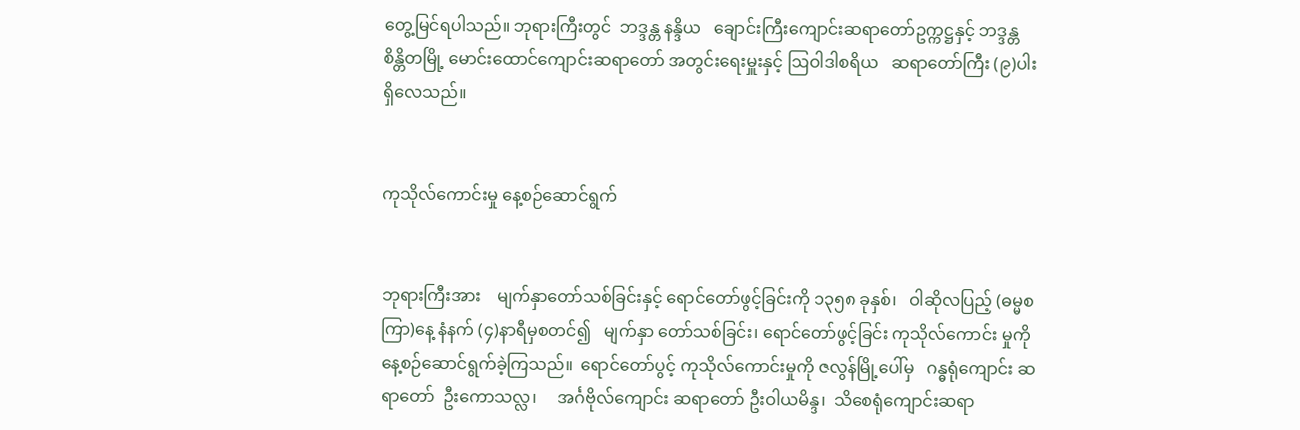တွေ့မြင်ရပါသည်။ ဘုရားကြီးတွင်  ဘဒ္ဒန္တ နန္ဒိယ   ချောင်းကြီးကျောင်းဆရာတော်ဥက္ကဋ္ဌနှင့် ဘဒ္ဒန္တ စိန္တိတမြို့ မောင်းထောင်ကျောင်းဆရာတော် အတွင်းရေးမှူးနှင့် ဩဝါဒါစရိယ   ဆရာတော်ကြီး (၉)ပါးရှိလေသည်။


ကုသိုလ်ကောင်းမှု နေ့စဉ်ဆောင်ရွက်


ဘုရားကြီးအား    မျက်နှာတော်သစ်ခြင်းနှင့် ရောင်တော်ဖွင့်ခြင်းကို ၁၃၅၈ ခုနှစ်၊   ဝါဆိုလပြည့် (ဓမ္မစကြာ)နေ့ နံနက် (၄)နာရီမှစတင်၍   မျက်နှာ တော်သစ်ခြင်း၊ ရောင်တော်ဖွင့်ခြင်း ကုသိုလ်ကောင်း မှုကို နေ့စဉ်ဆောင်ရွက်ခဲ့ကြသည်။  ရောင်တော်ပွင့် ကုသိုလ်ကောင်းမှုကို ဇလွန်မြို့ပေါ်မှ   ဂန္ဓရုံကျောင်း ဆရာတော်  ဦးကောသလ္လ၊     အင်္ဂဗိုလ်ကျောင်း ဆရာတော် ဦးဝါယမိန္ဒ၊  သိစေရုံကျောင်းဆရာ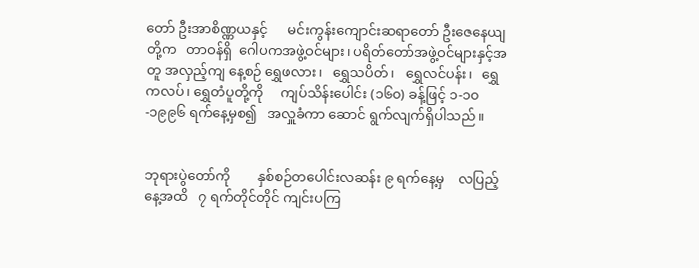တော် ဦးအာစိဏ္ဏယနှင့်      မင်းကွန်းကျောင်းဆရာတော် ဦးဇေနေယျတို့က   တာဝန်ရှိ  ဂေါပကအဖွဲ့ဝင်များ၊ ပရိတ်တော်အဖွဲ့ဝင်များနှင့်အတူ အလှည့်ကျ နေ့စဉ် ရွှေဖလား၊   ရွှေသပိတ်၊   ရွှေလင်ပန်း၊   ရွှေကလပ်၊ ရွှေတံပူတို့ကို     ကျပ်သိန်းပေါင်း (၁၆၀) ခန့်ဖြင့် ၁-၁၀-၁၉၉၆ ရက်နေ့မှစ၍   အလှူခံကာ ဆောင် ရွက်လျက်ရှိပါသည်။


ဘုရားပွဲတော်ကို        နှစ်စဉ်တပေါင်းလဆန်း ၉ ရက်နေ့မှ    လပြည့်နေ့အထိ   ၇ ရက်တိုင်တိုင် ကျင်းပကြ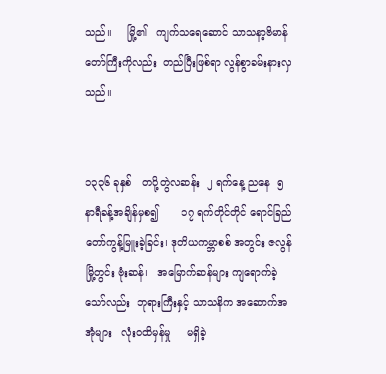သည်။     မြို့၏   ကျက်သရေဆောင် သာသနာ့ဗိမာန်တော်ကြီးကိုလည်း  တည်ပြီးဖြစ်ရာ လွန်စွာခမ်းနားလှသည်။


၁၃၃၆ ခုနှစ်   တပို့တွဲလဆန်း  ၂ ရက်နေ့ ညနေ  ၅  နာရီခန့်အချိန်မှစ၍       ၁၇ ရက်တိုင်တိုင် ရောင်ခြည်တော်ကွန့်မြူးခဲ့ခြင်း၊ ဒုတိယကမ္ဘာစစ် အတွင်း ဇလွန်မြို့တွင်း ဗုံးဆန်၊   အမြောက်ဆန်များ ကျရောက်ခဲ့သော်လည်း  ဘုရားကြီးနှင့် သာသနိက အဆောက်အအုံများ   လုံးဝထိမှန်မှု     မရှိခဲ့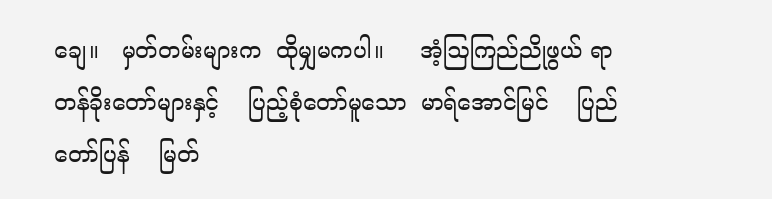ချေ။   မှတ်တမ်းများက  ထိုမျှမကပါ။     အံ့ဩကြည်ညိုဖွယ် ရာ     တန်ခိုးတော်များနှင့်    ပြည့်စုံတော်မူသော  မာရ်အောင်မြင်    ပြည်တော်ပြန်    မြတ်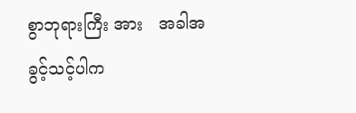စွာဘုရားကြီး အား   အခါအခွင့်သင့်ပါက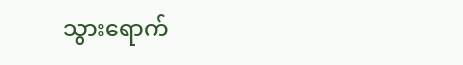သွားရောက်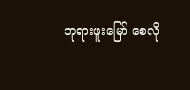ဘုရားဖူးမြော် စေလို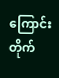ကြောင်း      တိုက်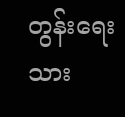တွန်းရေးသား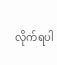လိုက်ရပါ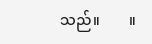သည်။        ။